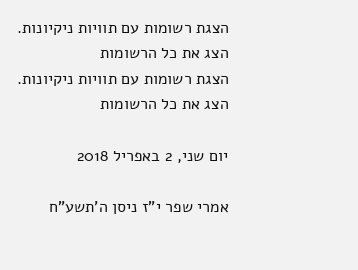הצגת רשומות עם תוויות ניקיונות. הצג את כל הרשומות
הצגת רשומות עם תוויות ניקיונות. הצג את כל הרשומות

יום שני, 2 באפריל 2018

אמרי שפר י"ז ניסן ה'תשע"ח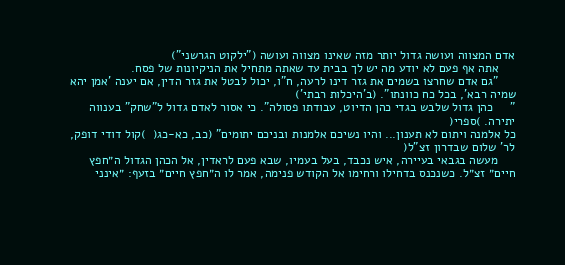אדם המצווה ועושה גדול יותר מזה שאינו מצווה ועושה ("ילקוט הגרשני")
     אתה אף פעם לא יודע מה יש לך בבית עד שאתה מתחיל את הניקיונות של פסח.
     "גם אדם שחרצו בשמים את גזר דינו לרעה, ח"ו, יכול לבטל את גזר הדין, אם יענה 'אמן יהא שמיה רבא', בכל כח כוונתו". (ב'היכלות רבתי')
"     כהן גדול שלבש בגדי כהן הדיוט, עבודתו פסולה". כי אסור לאדם גדול ל"שחק" בענווה יתירה. )ספרי(
כל אלמנה ויתום לא תענון... והיו נשיכם אלמנות ובניכם יתומים" (כב, כא-כג(  )קול דודי דופק, לר' שלום שבדרון זצ"ל(
     מעשה בגבאי בעיירה, איש נכבד, בעל בעמיו, שבא פעם לראדין, אל הכהן הגדול ה״חפץ חיים״ זצ״ל. כשנכנס בדחילו ורחימו אל הקודש פנימה, אמר לו ה״חפץ חיים״ בזעף: ״אינני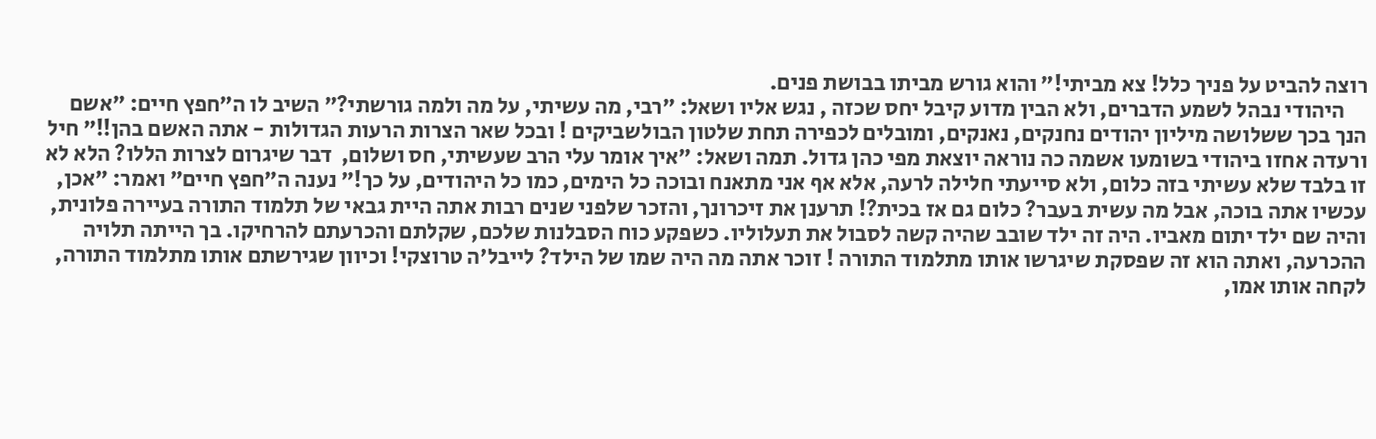רוצה להביט על פניך כלל! צא מביתי!״ והוא גורש מביתו בבושת פנים.
     היהודי נבהל לשמע הדברים, ולא הבין מדוע קיבל יחס שכזה , נגש אליו ושאל: ״רבי, מה עשיתי, על מה ולמה גורשתי?״ השיב לו ה״חפץ חיים: ״אשם הנך בכך ששלושה מיליון יהודים נחנקים, נאנקים, ומובלים לכפירה תחת שלטון הבולשביקים ! ובכל שאר הצרות הרעות הגדולות - אתה האשם בהן!!״ חיל ורעדה אחזו ביהודי בשומעו אשמה כה נוראה יוצאת מפי כהן גדול. תמה ושאל: ״איך אומר עלי הרב שעשיתי, חס ושלום,  דבר שיגרום לצרות הללו? הלא לא זו בלבד שלא עשיתי בזה כלום, ולא סייעתי חלילה לרעה, אלא אף אני מתאנח ובוכה כל הימים, כמו כל היהודים, על כך!״ נענה ה״חפץ חיים״ ואמר: ״אכן, עכשיו אתה בוכה, אבל מה עשית בעבר? כלום גם אז בכית?! תרענן את זיכרונך, והזכר שלפני שנים רבות אתה היית גבאי של תלמוד התורה בעיירה פלונית, והיה שם ילד יתום מאביו. היה זה ילד שובב שהיה קשה לסבול את תעלוליו. כשפקע כוח הסבלנות שלכם, שקלתם והכרעתם להרחיקו. בך הייתה תלויה ההכרעה, ואתה הוא זה שפסקת שיגרשו אותו מתלמוד התורה ! זוכר אתה מה היה שמו של הילד? לייבל'ה טרוצקי! וכיוון שגירשתם אותו מתלמוד התורה, לקחה אותו אמו,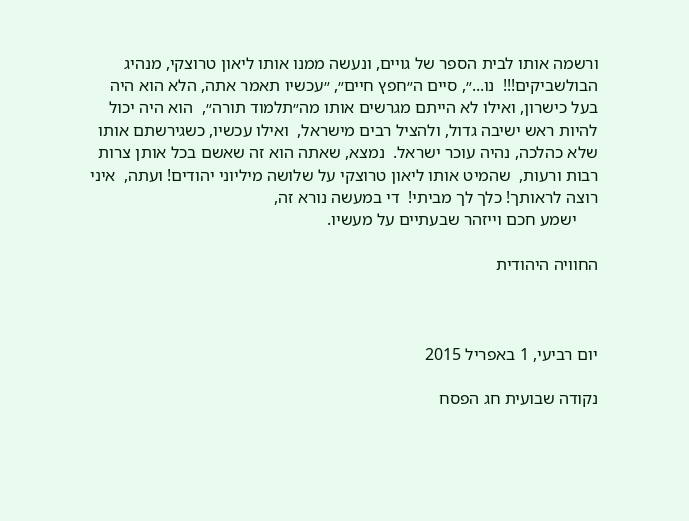ורשמה אותו לבית הספר של גויים, ונעשה ממנו אותו ליאון טרוצקי, מנהיג הבולשביקים!!!  נו...״, סיים ה״חפץ חיים״, ״עכשיו תאמר אתה, הלא הוא היה בעל כישרון, ואילו לא הייתם מגרשים אותו מה״תלמוד תורה״,  הוא היה יכול להיות ראש ישיבה גדול, ולהציל רבים מישראל,  ואילו עכשיו, כשגירשתם אותו שלא כהלכה, נהיה עוכר ישראל.  נמצא, שאתה הוא זה שאשם בכל אותן צרות רבות ורעות,  שהמיט אותו ליאון טרוצקי על שלושה מיליוני יהודים! ועתה,  איני רוצה לראותך! כלך לך מביתי!  די במעשה נורא זה,
     ישמע חכם וייזהר שבעתיים על מעשיו.

החוויה היהודית



יום רביעי, 1 באפריל 2015

נקודה שבועית חג הפסח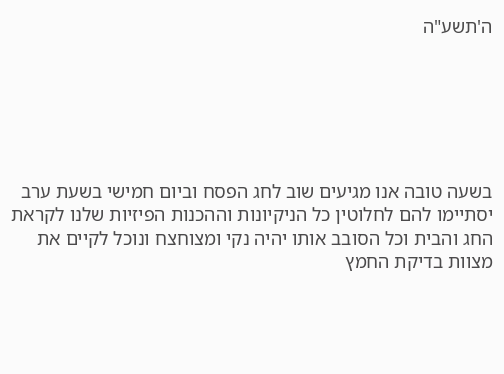ה'תשע"ה






בשעה טובה אנו מגיעים שוב לחג הפסח וביום חמישי בשעת ערב יסתיימו להם לחלוטין כל הניקיונות וההכנות הפיזיות שלנו לקראת החג והבית וכל הסובב אותו יהיה נקי ומצוחצח ונוכל לקיים את מצוות בדיקת החמץ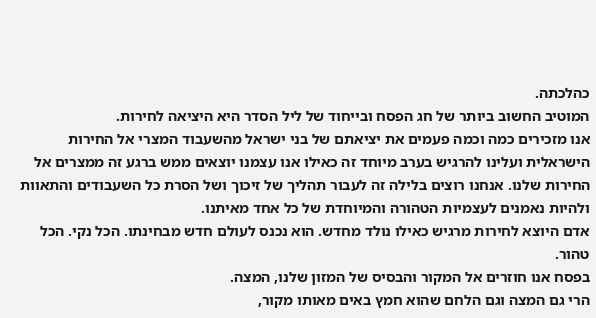כהלכתה.
המוטיב החשוב ביותר של חג הפסח ובייחוד של ליל הסדר היא היציאה לחירות.
אנו מזכירים כמה וכמה פעמים את יציאתם של בני ישראל מהשעבוד המצרי אל החירות הישראלית ועלינו להרגיש בערב מיוחד זה כאילו אנו עצמנו יוצאים ממש ברגע זה ממצרים אל החירות שלנו. אנחנו רוצים בלילה זה לעבור תהליך של זיכוך ושל הסרת כל השעבודים והתאוות ולהיות נאמנים לעצמיות הטהורה והמיוחדת של כל אחד מאיתנו.
אדם היוצא לחירות מרגיש כאילו נולד מחדש. הוא נכנס לעולם חדש מבחינתו. הכל נקי. הכל טהור.
בפסח אנו חוזרים אל המקור והבסיס של המזון שלנו, המצה.
הרי גם המצה וגם הלחם שהוא חמץ באים מאותו מקור,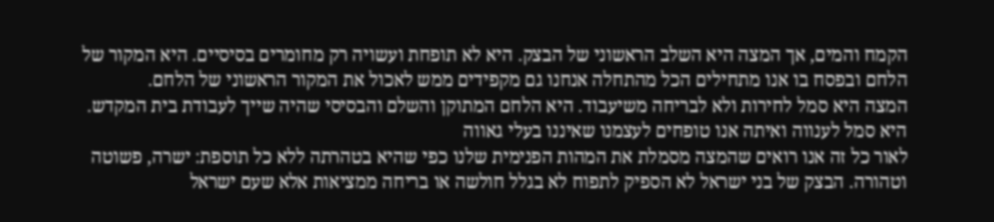הקמח והמים, אך המצה היא השלב הראשוני של הבצק. היא לא תופחת ועשויה רק מחומרים בסיסיים. היא המקור של הלחם ובפסח בו אנו מתחילים הכל מהתחלה אנחנו גם מקפידים ממש לאכול את המקור הראשוני של הלחם.
המצה היא סמל לחירות ולא לבריחה משיעבוד. היא הלחם המתוקן והשלם והבסיסי שהיה שייך לעבודת בית המקדש.
היא סמל לענווה ואיתה אנו טופחים לעצמנו שאיננו בעלי גאווה
לאור כל זה אנו רואים שהמצה מסמלת את המהות הפנימית שלנו כפי שהיא בטהרתה ללא כל תוספת: ישרה, פשוטה וטהורה. הבצק של בני ישראל לא הספיק לתפוח לא בגלל חולשה או בריחה ממציאות אלא שעם ישראל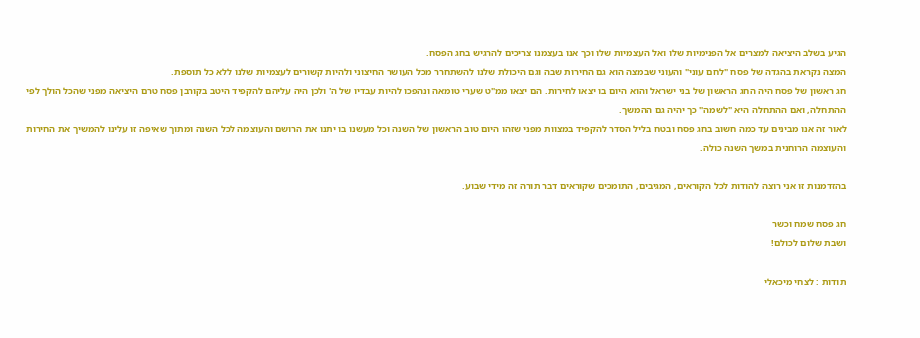הגיע בשלב היציאה למצרים אל הפנימיות שלו ואל העצמיות שלו וכך אנו בעצמנו צריכים להרגיש בחג הפסח.
המצה נקראת בהגדה של פסח "לחם עוני" והעוני שבמצה הוא גם החירות שבה וגם היכולת שלנו להשתחרר מכל העושר החיצוני ולהיות קשורים לעצמיות שלנו ללא כל תוספת.
חג ראשון של פסח היה החג הראשון של בני ישראל והוא היום בו יצאו לחירות. הם יצאו ממ"ט שערי טומאה ונהפכו להיות עבדיו של ה' ולכן היה עליהם להקפיד היטב בקורבן פסח טרם היציאה מפני שהכל הולך לפי ההתחלה, ואם ההתחלה היא "לשמה" כך יהיה גם ההמשך.
לאור זה אנו מבינים עד כמה חשוב בחג פסח ובטח בליל הסדר להקפיד במצוות מפני שזהו היום טוב הראשון של השנה וכל מעשנו בו יתנו את הרושם והעוצמה לכל השנה ומתוך שאיפה זו עלינו להמשיך את החירות והעוצמה הרוחנית במשך השנה כולה.

בהזדמנות זו אני רוצה להודות לכל הקוראים, המגיבים, התומכים שקוראים דבר תורה זה מידי שבוע.

חג פסח שמח וכשר
ושבת שלום לכולם!

תודות : לצחי מיכאלי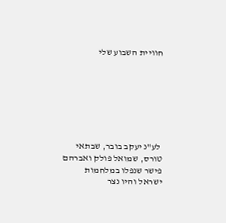חוויית השבוע שלי







 לע"נ יעקב בובר, שבתאי טורס, שמואל פולק ואברהם פישר שנפלו במלחמות ישראל והיו נצר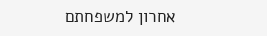אחרון למשפחתם